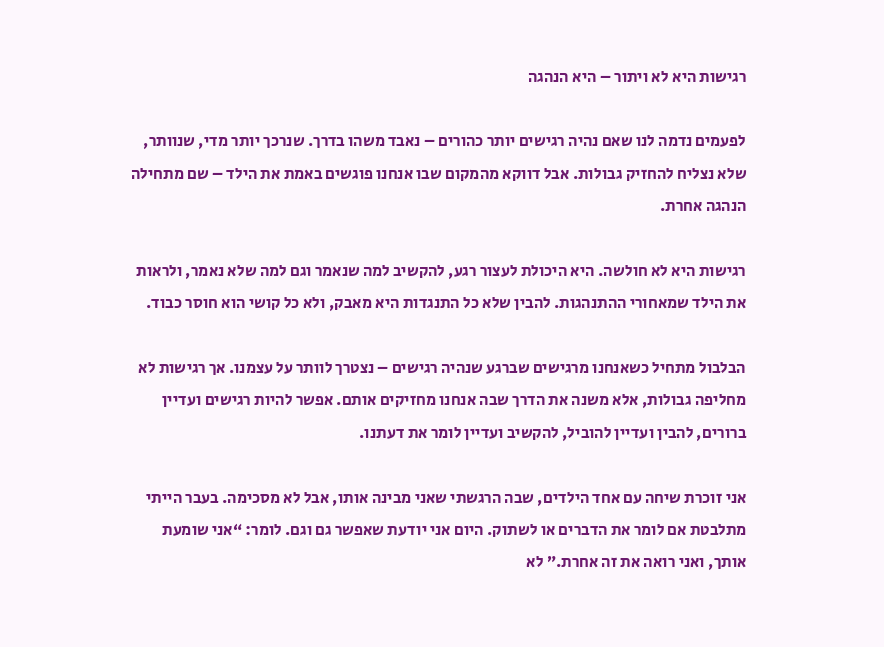רגישות היא לא ויתור – היא הנהגה

לפעמים נדמה לנו שאם נהיה רגישים יותר כהורים – נאבד משהו בדרך. שנרכך יותר מדי, שנוותר, שלא נצליח להחזיק גבולות. אבל דווקא מהמקום שבו אנחנו פוגשים באמת את הילד – שם מתחילה הנהגה אחרת.

רגישות היא לא חולשה. היא היכולת לעצור רגע, להקשיב למה שנאמר וגם למה שלא נאמר, ולראות את הילד שמאחורי ההתנהגות. להבין שלא כל התנגדות היא מאבק, ולא כל קושי הוא חוסר כבוד.

הבלבול מתחיל כשאנחנו מרגישים שברגע שנהיה רגישים – נצטרך לוותר על עצמנו. אך רגישות לא מחליפה גבולות, אלא משנה את הדרך שבה אנחנו מחזיקים אותם. אפשר להיות רגישים ועדיין ברורים, להבין ועדיין להוביל, להקשיב ועדיין לומר את דעתנו.

אני זוכרת שיחה עם אחד הילדים, שבה הרגשתי שאני מבינה אותו, אבל לא מסכימה. בעבר הייתי מתלבטת אם לומר את הדברים או לשתוק. היום אני יודעת שאפשר גם וגם. לומר: “אני שומעת אותך, ואני רואה את זה אחרת.” לא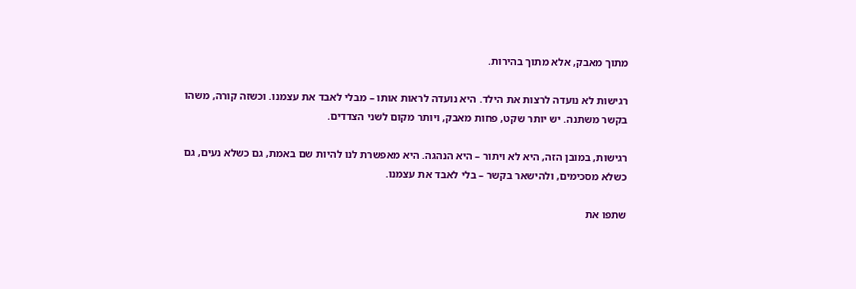מתוך מאבק, אלא מתוך בהירות.

רגישות לא נועדה לרצות את הילד. היא נועדה לראות אותו – מבלי לאבד את עצמנו. וכשזה קורה, משהו בקשר משתנה. יש יותר שקט, פחות מאבק, ויותר מקום לשני הצדדים.

רגישות, במובן הזה, היא לא ויתור – היא הנהגה. היא מאפשרת לנו להיות שם באמת, גם כשלא נעים, גם כשלא מסכימים, ולהישאר בקשר – בלי לאבד את עצמנו.

שתפו את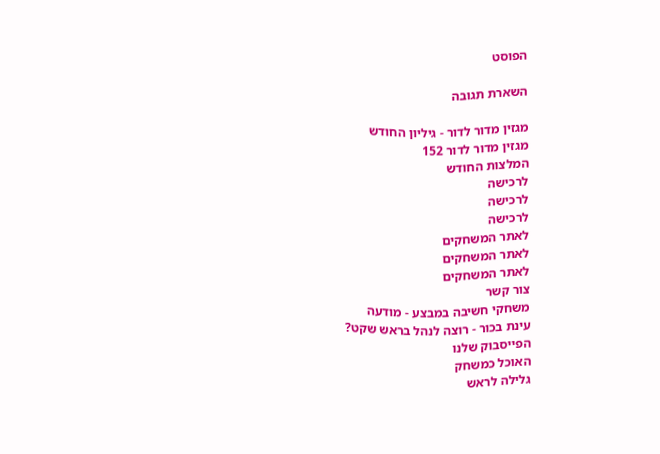הפוסט

השארת תגובה

מגזין מדור לדור - גיליון החודש
מגזין מדור לדור 152
המלצות החודש
לרכישה
לרכישה
לרכישה
לאתר המשחקים
לאתר המשחקים
לאתר המשחקים
צור קשר
משחקי חשיבה במבצע - מודעה
עינת בכור - רוצה לנהל בראש שקט?
הפייסבוק שלנו
האוכל כמשחק
גלילה לראש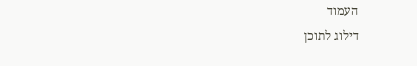העמוד
דילוג לתוכן